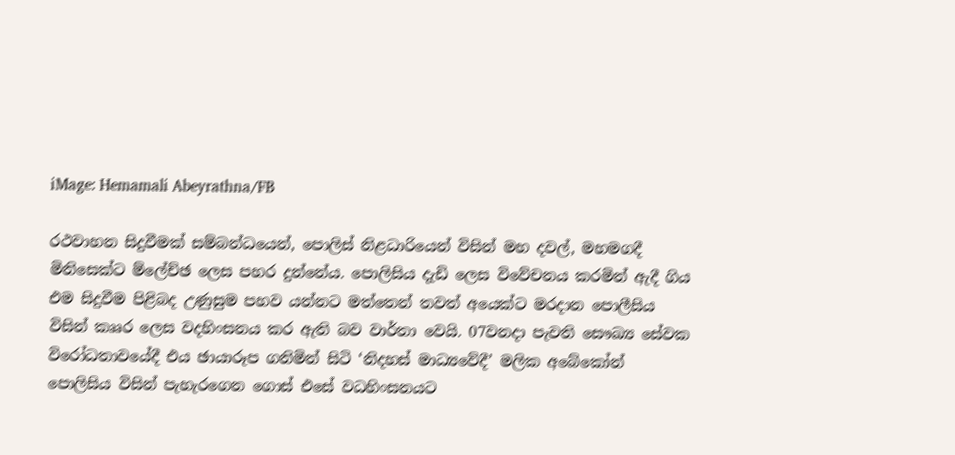iMage: Hemamali Abeyrathna/FB

රථවාහන සිදුවීමක් සම්බන්ධයෙන්, පොලිස් නිළධාරියෙන් විසින් මහ දවල්, මහමගදී මිනිසෙක්ට ම්ලේච්ඡ ලෙස පහර දුන්නේය. පොලිසිය දැඩි ලෙස විවේචනය කරමින් ඇදී ගිය එම සිදුවීම පිළිබද උණුසුම පහව යන්නට මත්තෙන් තවත් අයෙක්ට මරදාන පොලීසිය විසින් කෲර ලෙස වදහිංසනය කර ඇති බව වාර්තා වෙයි. 07වනදා පැවති සෞඛ්‍ය සේවක විරෝධතාවයේදී එය ඡායාරූප ගනිමින් සිටි ‘නිදහස් මාධ්‍යවේදී’ මලික අබේකෝන් පොලිසිය විසින් පැහැරගෙන ගොස් එසේ වධහිංසනයට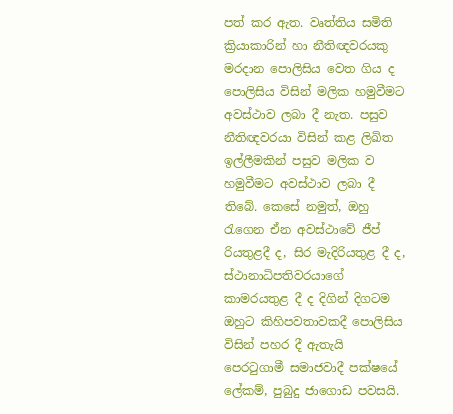පත් කර ඇත. වෘත්තිය සමිති ක්‍රියාකාරින් හා නීතිඥවරයකු මරදාන පොලිසිය වෙත ගිය ද පොලිසිය විසින් මලික හමුවීමට අවස්ථාව ලබා දී නැත. පසුව නීතිඥවරයා විසින් කළ ලිඛිත ඉල්ලීමකින් පසුව මලික ව හමුවීමට අවස්ථාව ලබා දී තිබේ. කෙසේ නමුත්, ඔහු රැගෙන ඒන අවස්ථාවේ ජීප් රියතුළදී ද, සිර මැදිරියතුළ දී ද, ස්ථානාධිපතිවරයාගේ කාමරයතුළ දී ද දිගින් දිගටම ඔහුට කිහිපවතාවකදී පොලිසිය විසින් පහර දී ඇතැයි පෙරටුගාමී සමාජවාදී පක්ෂයේ ලේකම්, පුබුදු ජාගොඩ පවසයි.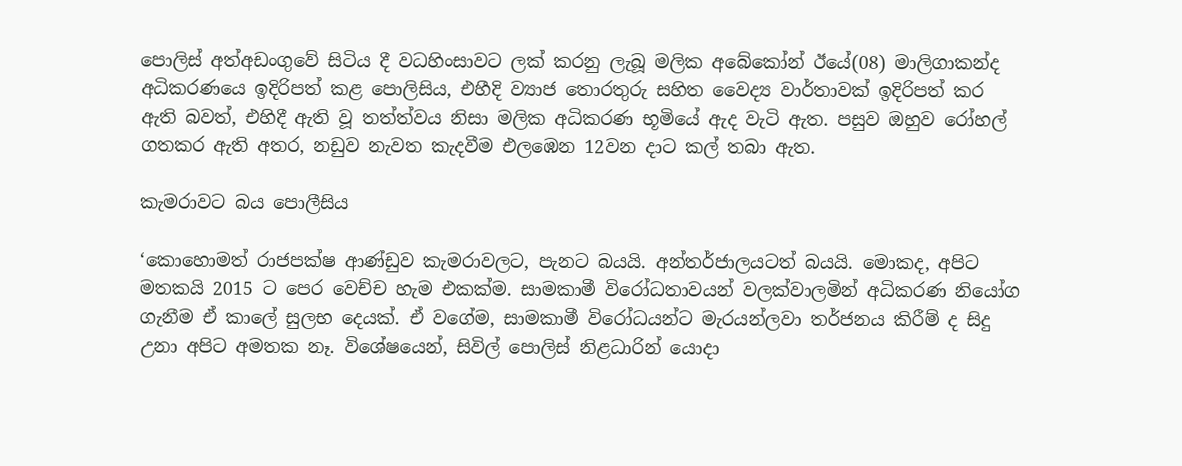පොලිස් අත්අඩංගුවේ සිටිය දී වධහිංසාවට ලක් කරනු ලැබූ මලික අබේකෝන් ඊයේ(08) මාලිගාකන්ද අධිකරණයෙ ඉදිරිපත් කළ පොලිසිය, එහීදි ව්‍යාජ තොරතුරු සහිත වෛද්‍ය වාර්තාවක් ඉදිරිපත් කර ඇති බවත්, එහිදී ඇති වූ තත්ත්වය නිසා මලික අධිකරණ භූමියේ ඇද වැටි ඇත. පසුව ඔහුව රෝහල් ගතකර ඇති අතර, නඩුව නැවත කැදවීම එලඹෙන 12වන දාට කල් තබා ඇත.

කැමරාවට බය පොලීසිය

‘කොහොමත් රාජපක්ෂ ආණ්ඩුව කැමරාවලට, පැනට බයයි. අන්තර්ජාලයටත් බයයි. මොකද, අපිට මතකයි 2015 ට පෙර වෙච්ච හැම එකක්ම. සාමකාමී විරෝධතාවයන් වලක්වාලමින් අධිකරණ නියෝග ගැනීම ඒ කාලේ සුලභ දෙයක්. ඒ වගේම, සාමකාමී විරෝධයන්ට මැරයන්ලවා තර්ජනය කිරීම් ද සිදු උනා අපිට අමතක නෑ. විශේෂයෙන්, සිවිල් පොලිස් නිළධාරින් යොදා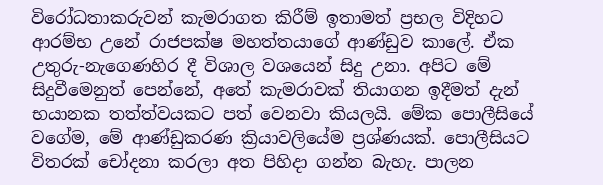විරෝධතාකරුවන් කැමරාගත කිරීම් ඉතාමත් ප්‍රභල විදිහට ආරම්භ උනේ රාජපක්ෂ මහත්තයාගේ ආණ්ඩුව කාලේ. ඒක උතුරු-නැගෙණහිර දී විශාල වශයෙන් සිදු උනා. අපිට මේ සිදුවීමෙනුත් පෙන්නේ, අතේ කැමරාවක් තියාගන ඉදීමත් දැන් භයානක තත්ත්වයකට පත් වෙනවා කියලයි. මේක පොලීසියේ වගේම, මේ ආණ්ඩුකරණ ක්‍රියාවලියේම ප්‍රශ්ණයක්. පොලීසියට විතරක් චෝදනා කරලා අත පිහිදා ගන්න බැහැ. පාලන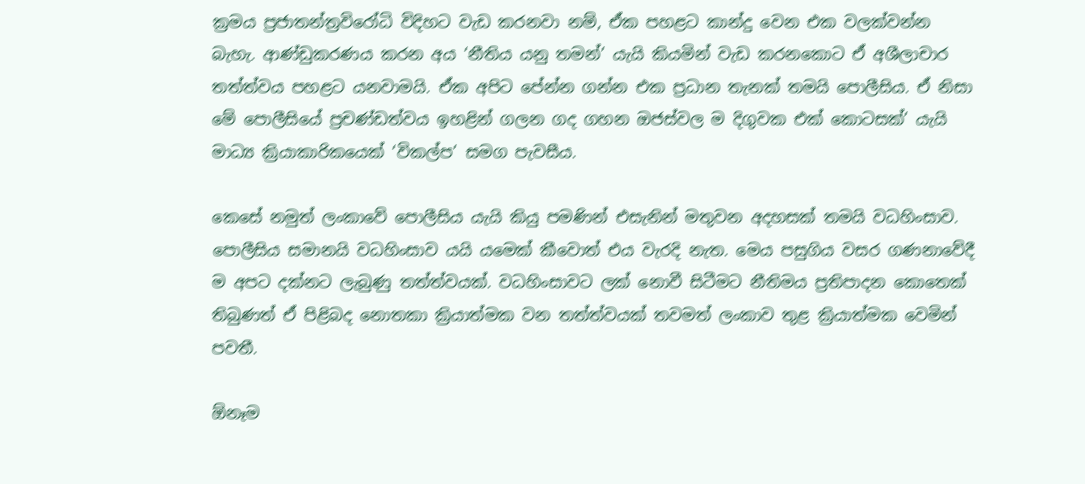ක්‍රමය ප්‍රජාතන්ත්‍රවිරෝධි විදිහට වැඩ කරනවා නම්, ඒක පහළට කාන්දු වෙන එක වලක්වන්න බැහැ. ආණ්ඩුකරණය කරන අය ‘නීතිය යනු තමන්’ යැයි කියමින් වැඩ කරනකොට ඒ අශීලාචාර තත්ත්වය පහළට යනවාමයි. ඒක අපිට පේන්න ගන්න එක ප්‍රධාන තැනක් තමයි පොලීසිය. ඒ නිසා මේ පොලීසියේ ප්‍රචණ්ඩත්වය ඉහළින් ගලන ගද ගහන ඔජස්වල ම දිගුවක එක් කොටසක්’ යැයි මාධ්‍ය ක්‍රියාකාරිකයෙක් ‘විකල්ප’ සමග පැවසීය.

කෙසේ නමුත් ලංකාවේ පොලීසිය යැයි කියු පමණින් එසැනින් මතුවන අදහසක් තමයි වධහිංසාව. පොලීසිය සමානයි වධහිංසාව යයි යමෙක් කීවොත් එය වැරදි නැත. මෙය පසුගිය වසර ගණනාවේදී ම අපට දක්නට ලැබුණු තත්ත්වයක්. වධහිංසාවට ලක් නොවී සිටීමට නීතිමය ප්‍රතිපාදන කොතෙක් තිබුණත් ඒ පිළිබද නොතකා ක්‍රියාත්මක වන තත්ත්වයක් තවමත් ලංකාව තුළ ක්‍රියාත්මක වෙමින් පවතී.

ඕනෑම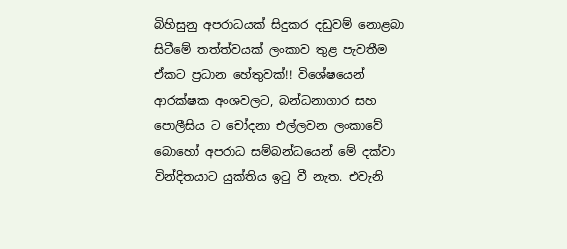බිහිසුනු අපරාධයක් සිදුකර දඩුවම් නොළබා සිටීමේ තත්ත්වයක් ලංකාව තුළ පැවතීම ඒකට ප්‍රධාන හේතුවක්!! විශේෂයෙන් ආරක්ෂක අංශවලට, බන්ධනාගාර සහ පොලීසිය ට චෝදනා එල්ලවන ලංකාවේ බොහෝ අපරාධ සම්බන්ධයෙන් මේ දක්වා වින්දිතයාට යුක්තිය ඉටු වී නැත. එවැනි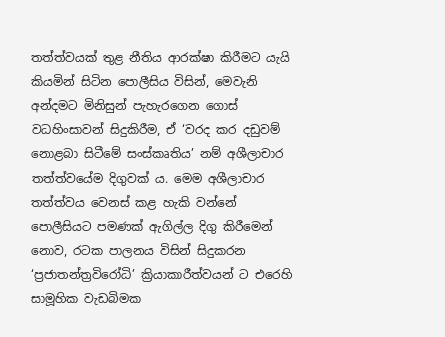තත්ත්වයක් තුළ නීතිය ආරක්ෂා කිරීමට යැයි කියමින් සිටින පොලීසිය විසින්, මෙවැනි අන්දමට මිනිසුන් පැහැරගෙන ගොස් වධහිංසාවන් සිදුකිරීම, ඒ ‘වරද කර දඩුවම් නොළබා සිටීමේ සංස්කෘතිය’ නම් අශීලාචාර තත්ත්වයේම දිගුවක් ය. මෙම අශීලාචාර තත්ත්වය වෙනස් කළ හැකි වන්නේ පොලීසියට පමණක් ඇගිල්ල දිගු කිරීමෙන් නොව, රටක පාලනය විසින් සිදුකරන ‘ප්‍රජාතන්ත්‍රවිරෝධි’ ක්‍රියාකාරීත්වයන් ට එරෙහි සාමූහික වැඩබිමක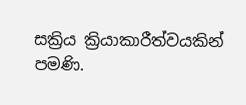සක්‍රිය ක්‍රියාකාරීත්වයකින් පමණි.